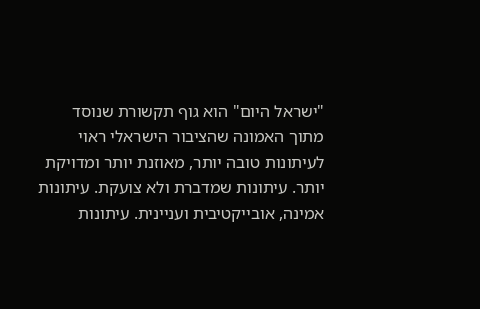"ישראל היום" הוא גוף תקשורת שנוסד מתוך האמונה שהציבור הישראלי ראוי לעיתונות טובה יותר, מאוזנת יותר ומדויקת יותר. עיתונות שמדברת ולא צועקת. עיתונות אמינה, אובייקטיבית ועניינית. עיתונות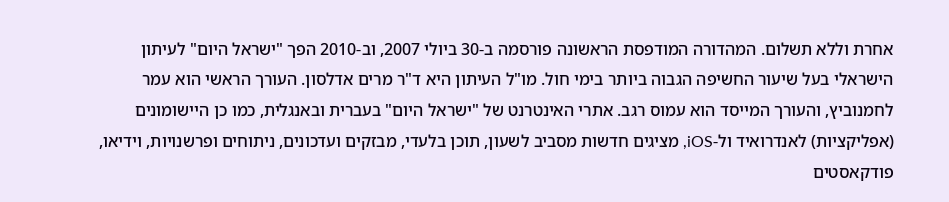אחרת וללא תשלום. המהדורה המודפסת הראשונה פורסמה ב-30 ביולי 2007, וב-2010 הפך "ישראל היום" לעיתון הישראלי בעל שיעור החשיפה הגבוה ביותר בימי חול. מו"ל העיתון היא ד"ר מרים אדלסון. העורך הראשי הוא עמר לחמנוביץ, והעורך המייסד הוא עמוס רגב. אתרי האינטרנט של "ישראל היום" בעברית ובאנגלית, כמו כן היישומונים (אפליקציות) לאנדרואיד ול-iOS, מציגים חדשות מסביב לשעון, תוכן בלעדי, מבזקים ועדכונים, ניתוחים ופרשנויות, וידיאו, פודקאסטים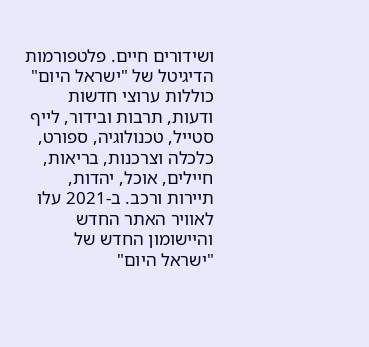ושידורים חיים. פלטפורמות הדיגיטל של "ישראל היום" כוללות ערוצי חדשות ודעות, תרבות ובידור, לייף סטייל, טכנולוגיה, ספורט, כלכלה וצרכנות, בריאות, חיילים, אוכל, יהדות, תיירות ורכב. ב-2021 עלו לאוויר האתר החדש והיישומון החדש של "ישראל היום"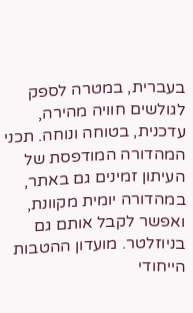בעברית, במטרה לספק לגולשים חוויה מהירה, עדכנית, בטוחה ונוחה. תכני המהדורה המודפסת של העיתון זמינים גם באתר, במהדורה יומית מקוונת, ואפשר לקבל אותם גם בניוזלטר. מועדון ההטבות הייחודי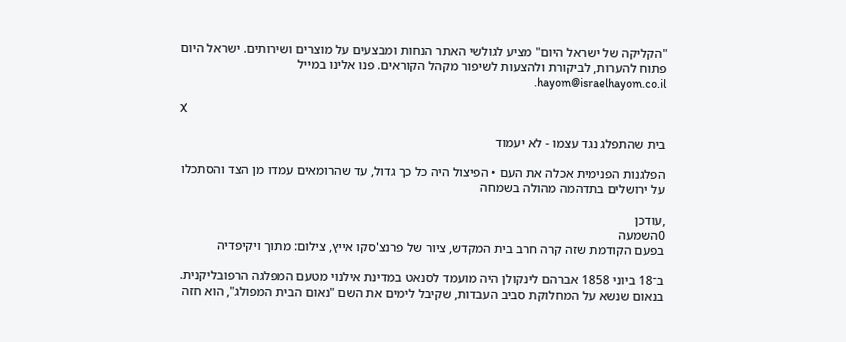"הקליקה של ישראל היום" מציע לגולשי האתר הנחות ומבצעים על מוצרים ושירותים. ישראל היום פתוח להערות, לביקורת ולהצעות לשיפור מקהל הקוראים. פנו אלינו במייל hayom@israelhayom.co.il.

X

בית שהתפלג נגד עצמו - לא יעמוד

הפלגנות הפנימית אכלה את העם • הפיצול היה כל כך גדול, עד שהרומאים עמדו מן הצד והסתכלו על ירושלים בתדהמה מהולה בשמחה

,עודכן
0השמעה
בפעם הקודמת שזה קרה חרב בית המקדש, ציור של פרנצ'סקו אייץ, צילום: מתוך ויקיפדיה

ב־18 ביוני 1858 אברהם לינקולן היה מועמד לסנאט במדינת אילנוי מטעם המפלגה הרפובליקנית. בנאום שנשא על המחלוקת סביב העבדות, שקיבל לימים את השם "נאום הבית המפולג", הוא חזה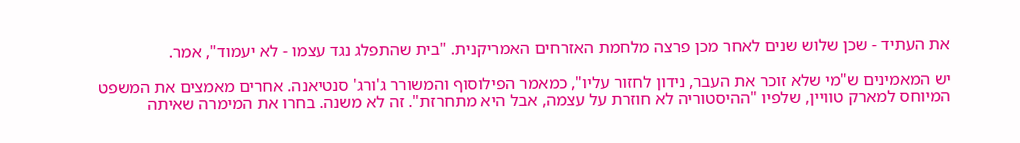את העתיד - שכן שלוש שנים לאחר מכן פרצה מלחמת האזרחים האמריקנית. "בית שהתפלג נגד עצמו - לא יעמוד", אמר.

יש המאמינים ש"מי שלא זוכר את העבר, נידון לחזור עליו", כמאמר הפילוסוף והמשורר ג'ורג' סנטיאנה. אחרים מאמצים את המשפט המיוחס למארק טוויין, שלפיו "ההיסטוריה לא חוזרת על עצמה, אבל היא מתחרזת". זה לא משנה. בחרו את המימרה שאיתה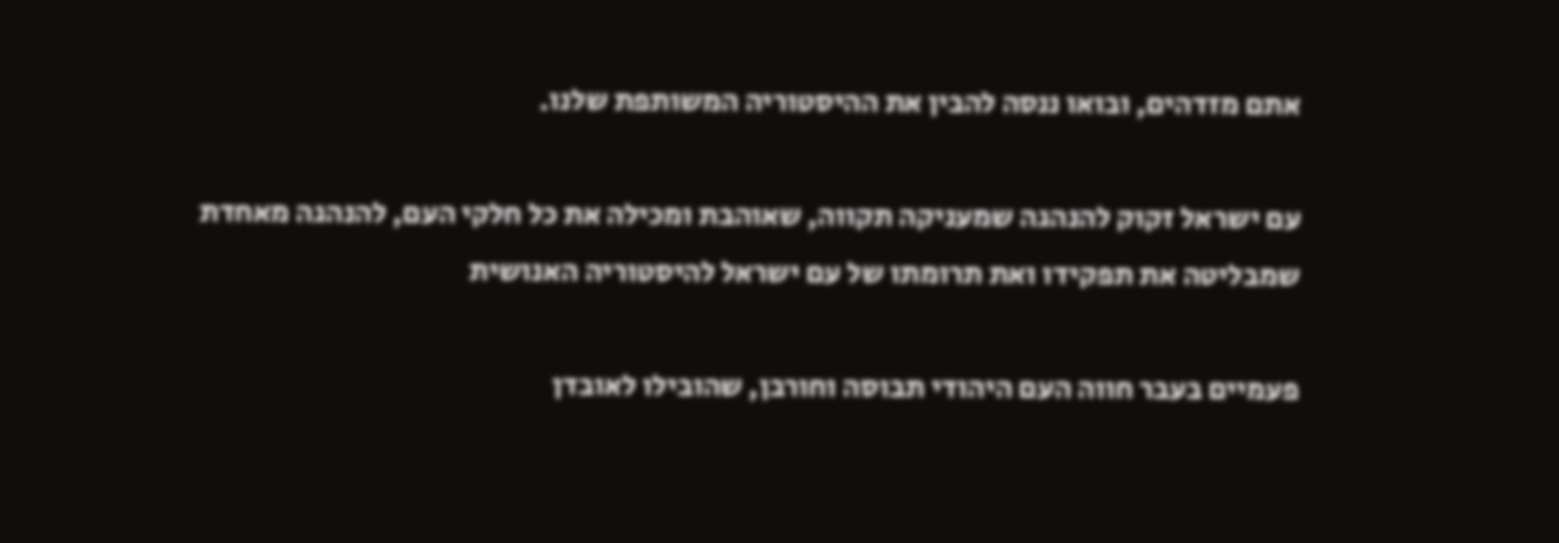אתם מזדהים, ובואו ננסה להבין את ההיסטוריה המשותפת שלנו.

עם ישראל זקוק להנהגה שמעניקה תקווה, שאוהבת ומכילה את כל חלקי העם, להנהגה מאחדת שמבליטה את תפקידו ואת תרומתו של עם ישראל להיסטוריה האנושית

פעמיים בעבר חווה העם היהודי תבוסה וחורבן, שהובילו לאובדן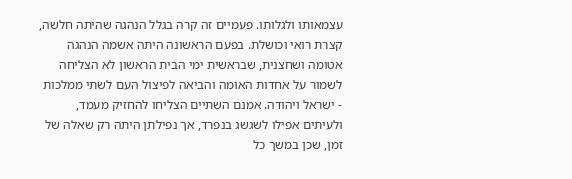עצמאותו ולגלותו. פעמיים זה קרה בגלל הנהגה שהיתה חלשה, קצרת רואי וכושלת. בפעם הראשונה היתה אשמה הנהגה אטומה ושחצנית, שבראשית ימי הבית הראשון לא הצליחה לשמור על אחדות האומה והביאה לפיצול העם לשתי ממלכות - ישראל ויהודה. אמנם השתיים הצליחו להחזיק מעמד, ולעיתים אפילו לשגשג בנפרד, אך נפילתן היתה רק שאלה של זמן, שכן במשך כל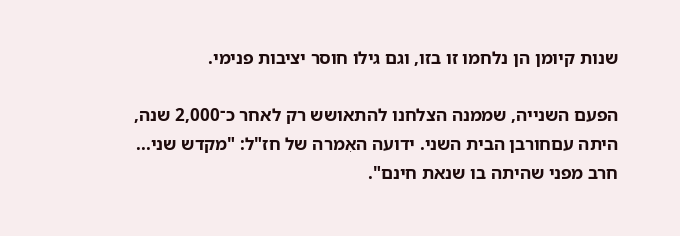שנות קיומן הן נלחמו זו בזו, וגם גילו חוסר יציבות פנימי.

הפעם השנייה, שממנה הצלחנו להתאושש רק לאחר כ־2,000 שנה, היתה עםחורבן הבית השני. ידועה האִמרה של חז"ל: "מקדש שני... חרב מפני שהיתה בו שנאת חינם".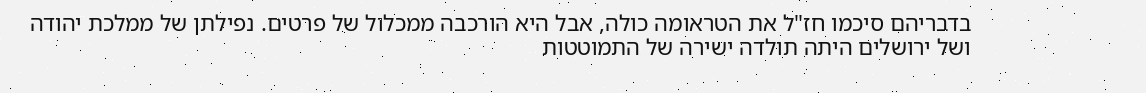בדבריהם סיכמו חז"ל את הטראומה כולה, אבל היא הורכבה ממכלול של פרטים. נפילתן של ממלכת יהודה ושל ירושלים היתה תולדה ישירה של התמוטטות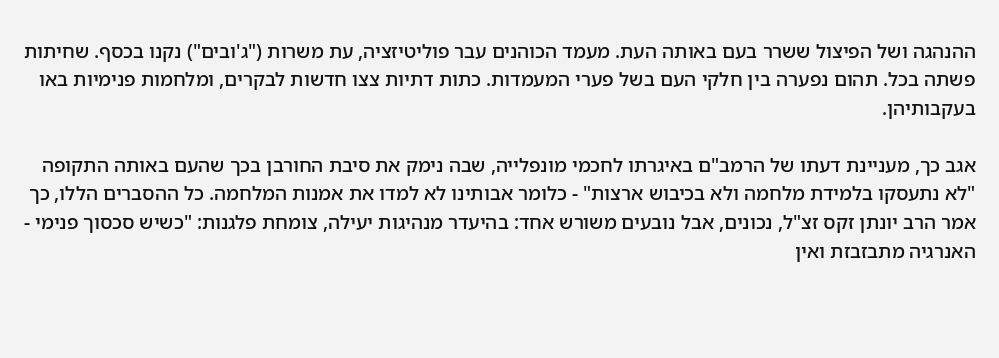ההנהגה ושל הפיצול ששרר בעם באותה העת. מעמד הכוהנים עבר פוליטיזציה, עת משרות ("ג'ובים") נקנו בכסף. שחיתות פשתה בכל. תהום נפערה בין חלקי העם בשל פערי המעמדות. כתות דתיות צצו חדשות לבקרים, ומלחמות פנימיות באו בעקבותיהן.

אגב כך, מעניינת דעתו של הרמב"ם באיגרתו לחכמי מונפלייה, שבה נימק את סיבת החורבן בכך שהעם באותה התקופה "לא נתעסקו בלמידת מלחמה ולא בכיבוש ארצות" - כלומר אבותינו לא למדו את אמנות המלחמה. כל ההסברים הללו, כך אמר הרב יונתן זקס זצ"ל, נכונים, אבל נובעים משורש אחד: בהיעדר מנהיגות יעילה, צומחת פלגנות: "כשיש סכסוך פנימי - האנרגיה מתבזבזת ואין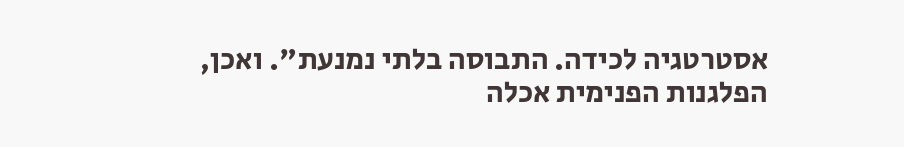אסטרטגיה לכידה. התבוסה בלתי נמנעת". ואכן, הפלגנות הפנימית אכלה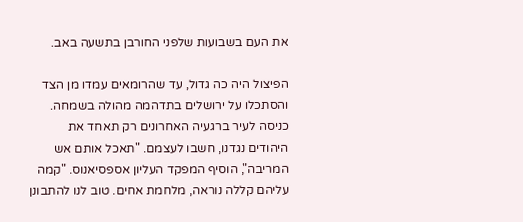את העם בשבועות שלפני החורבן בתשעה באב.

הפיצול היה כה גדול, עד שהרומאים עמדו מן הצד והסתכלו על ירושלים בתדהמה מהולה בשמחה. כניסה לעיר ברגעיה האחרונים רק תאחד את היהודים נגדנו, חשבו לעצמם. "תאכל אותם אש המריבה", הוסיף המפקד העליון אספסיאנוס. "קמה עליהם קללה נוראה, מלחמת אחים. טוב לנו להתבונן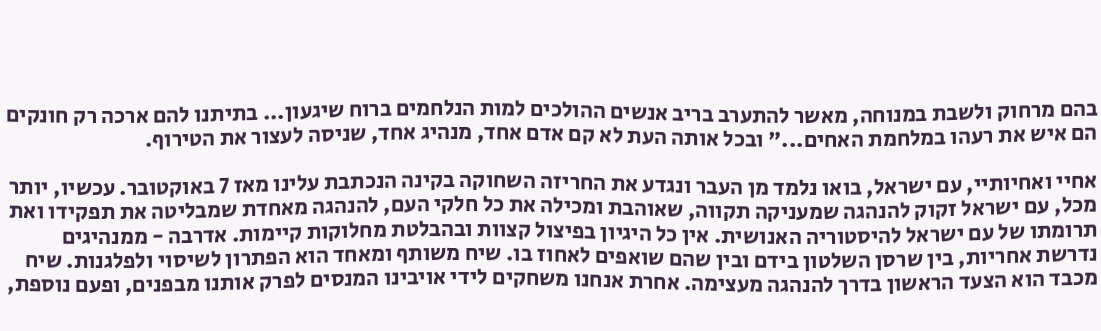בהם מרחוק ולשבת במנוחה, מאשר להתערב בריב אנשים ההולכים למות הנלחמים ברוח שיגעון... בתיתנו להם ארכה רק חונקים הם איש את רעהו במלחמת האחים..." ובכל אותה העת לא קם אדם אחד, מנהיג אחד, שניסה לעצור את הטירוף.

אחיי ואחיותיי, עם ישראל, בואו נלמד מן העבר ונגדע את החריזה השחוקה בקינה הנכתבת עלינו מאז 7 באוקטובר. עכשיו, יותר מכל, עם ישראל זקוק להנהגה שמעניקה תקווה, שאוהבת ומכילה את כל חלקי העם, להנהגה מאחדת שמבליטה את תפקידו ואת תרומתו של עם ישראל להיסטוריה האנושית. אין כל היגיון בפיצול קצוות ובהבלטת מחלוקות קיימות. אדרבה - ממנהיגים נדרשת אחריות, בין שרסן השלטון בידם ובין שהם שואפים לאחוז בו. שיח משותף ומאחד הוא הפתרון לשיסוי ולפלגנות. שיח מכבד הוא הצעד הראשון בדרך להנהגה מעצימה. אחרת אנחנו משחקים לידי אויבינו המנסים לפרק אותנו מבפנים, ופעם נוספת,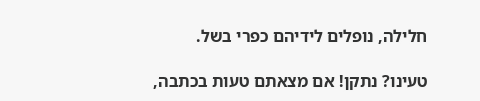חלילה, נופלים לידיהם כפרי בשל.

טעינו? נתקן! אם מצאתם טעות בכתבה,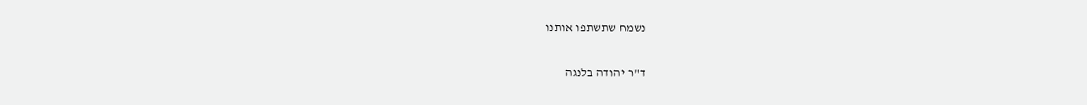נשמח שתשתפו אותנו

ד"ר יהודה בלנגה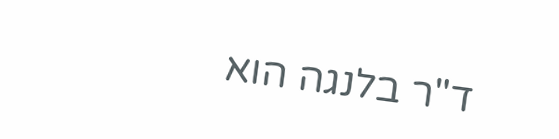ד"ר בלנגה הוא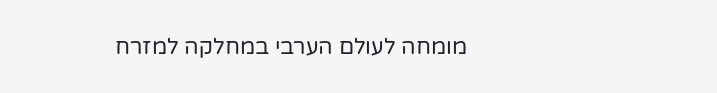מומחה לעולם הערבי במחלקה למזרח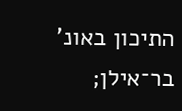התיכון באונ' בר־אילן;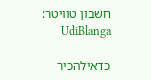חשבון טוויטר: UdiBlanga

כדאילהכיר